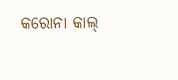କରୋନା କାଲ୍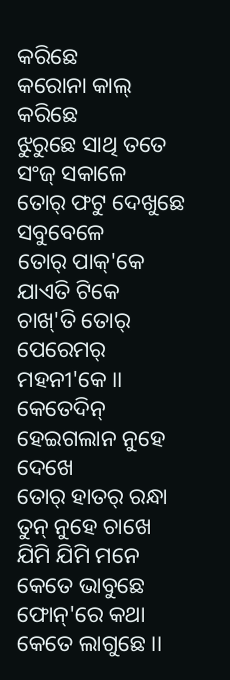କରିଛେ
କରୋନା କାଲ୍ କରିଛେ
ଝୁରୁଛେ ସାଥି ତତେ ସଂଜ୍ ସକାଳେ
ତୋର୍ ଫଟୁ ଦେଖୁଛେ ସବୁବେଳେ
ତୋର୍ ପାକ୍'କେ ଯାଏତି ଟିକେ
ଚାଖ୍'ତି ତୋର୍ ପେରେମର୍ ମହନୀ'କେ ।।
କେତେଦିନ୍ ହେଇଗଲାନ ନୁହେ ଦେଖେ
ତୋର୍ ହାତର୍ ରନ୍ଧା ତୁନ୍ ନୁହେ ଚାଖେ
ଯିମି ଯିମି ମନେ କେତେ ଭାବୁଛେ
ଫୋନ୍'ରେ କଥା କେତେ ଲାଗୁଛେ ।।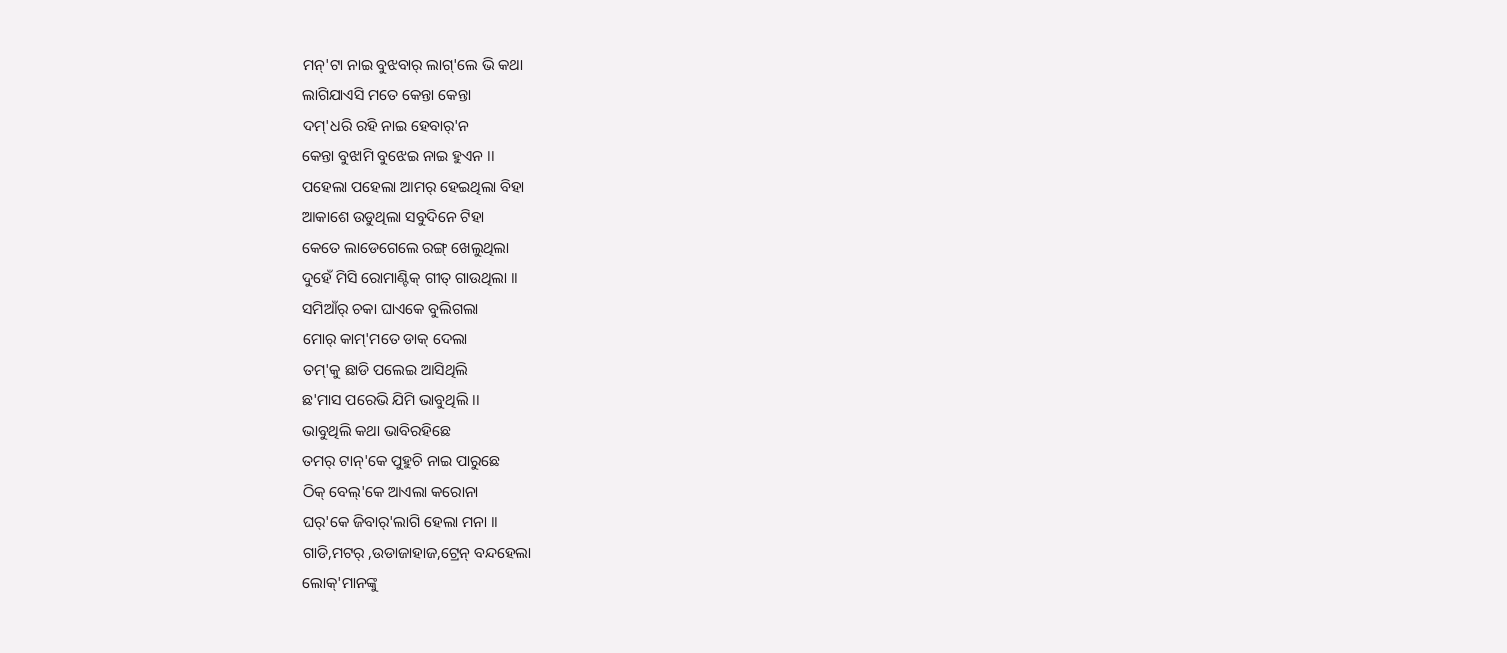ମନ୍'ଟା ନାଇ ବୁଝବାର୍ ଲାଗ୍'ଲେ ଭି କଥା
ଲାଗିଯାଏସି ମତେ କେନ୍ତା କେନ୍ତା
ଦମ୍'ଧରି ରହି ନାଇ ହେବାର୍'ନ
କେନ୍ତା ବୁଝାମି ବୁଝେଇ ନାଇ ହୁଏନ ।।
ପହେଲା ପହେଲା ଆମର୍ ହେଇଥିଲା ବିହା
ଆକାଶେ ଉଡୁଥିଲା ସବୁଦିନେ ଟିହା
କେତେ ଲାଡେଗେଲେ ରଙ୍ଗ୍ ଖେଲୁଥିଲା
ଦୁହେଁ ମିସି ରୋମାଣ୍ଟିକ୍ ଗୀତ୍ ଗାଉଥିଲା ।।
ସମିଆଁର୍ ଚକା ଘାଏକେ ବୁଲିଗଲା
ମୋର୍ କାମ୍'ମତେ ଡାକ୍ ଦେଲା
ତମ୍'କୁ ଛାଡି ପଲେଇ ଆସିଥିଲି
ଛ'ମାସ ପରେଭି ଯିମି ଭାବୁଥିଲି ।।
ଭାବୁଥିଲି କଥା ଭାବିରହିଛେ
ତମର୍ ଟାନ୍'କେ ପୁହୁଚି ନାଇ ପାରୁଛେ
ଠିକ୍ ବେଲ୍'କେ ଆଏଲା କରୋନା
ଘର୍'କେ ଜିବାର୍'ଲାଗି ହେଲା ମନା ।।
ଗାଡି,ମଟର୍ ,ଉଡାଜାହାଜ,ଟ୍ରେନ୍ ବନ୍ଦହେଲା
ଲୋକ୍'ମାନଙ୍କୁ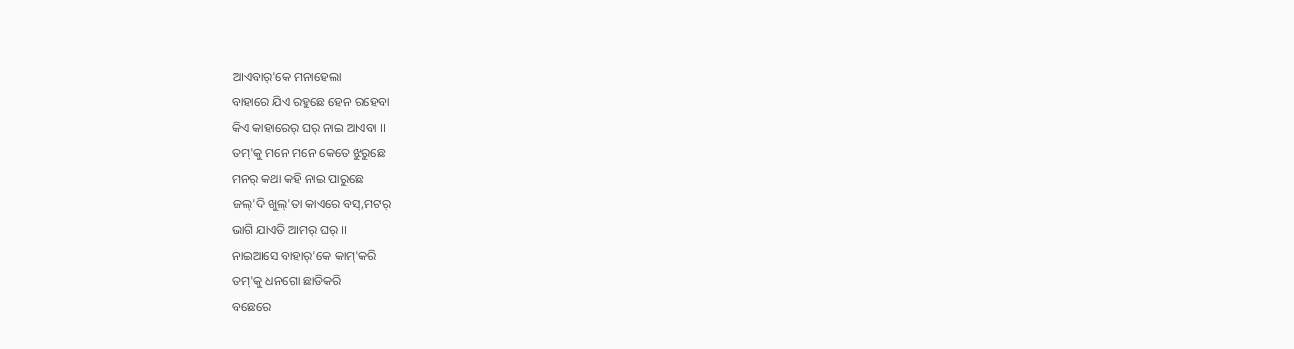ଆଏବାର୍'କେ ମନାହେଲା
ବାହାରେ ଯିଏ ରହୁଛେ ହେନ ରହେବା
କିଏ କାହାରେର୍ ଘର୍ ନାଇ ଆଏବା ।।
ତମ୍'କୁ ମନେ ମନେ କେତେ ଝୁରୁଛେ
ମନର୍ କଥା କହି ନାଇ ପାରୁଛେ
ଜଲ୍'ଦି ଖୁଲ୍'ତା କାଏରେ ବସ୍,ମଟର୍
ଭାଗି ଯାଏତି ଆମର୍ ଘର୍ ।।
ନାଇଆସେ ବାହାର୍'କେ କାମ୍'କରି
ତମ୍'କୁ ଧନଗୋ ଛାଡିକରି
ବଛେରେ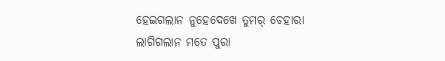ହେଇଗଲାନ ନୁହେଦେଖେ ତୁମର୍ ଚେହାରା
ଲାଗିଗଲାନ ମତେ ପୁରା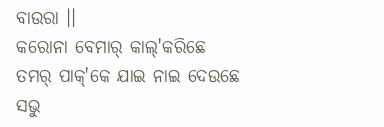ବାଉରା ।।
କରୋନା ବେମାର୍ କାଲ୍'କରିଛେ
ତମର୍ ପାକ୍'କେ ଯାଇ ନାଇ ଦେଉଛେ
ସଭୁ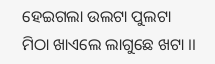ହେଇଗଲା ଉଲଟା ପୁଲଟା
ମିଠା ଖାଏଲେ ଲାଗୁଛେ ଖଟା ।।